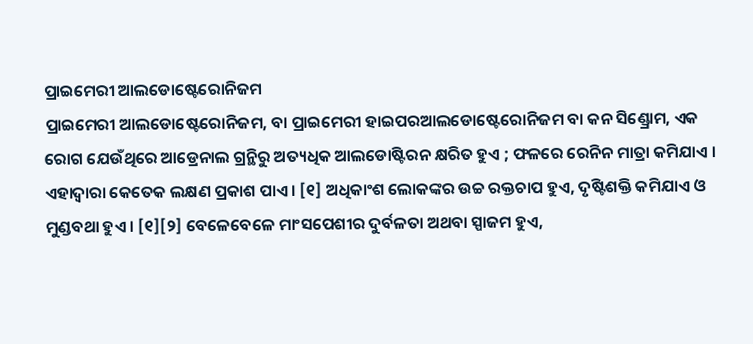ପ୍ରାଇମେରୀ ଆଲଡୋଷ୍ଟେରୋନିଜମ
ପ୍ରାଇମେରୀ ଆଲଡୋଷ୍ଟେରୋନିଜମ, ବା ପ୍ରାଇମେରୀ ହାଇପରଆଲଡୋଷ୍ଟେରୋନିଜମ ବା କନ ସିଣ୍ଡ୍ରୋମ, ଏକ ରୋଗ ଯେଉଁଥିରେ ଆଡ୍ରେନାଲ ଗ୍ରନ୍ଥିରୁ ଅତ୍ୟଧିକ ଆଲଡୋଷ୍ଟିରନ କ୍ଷରିତ ହୁଏ ; ଫଳରେ ରେନିନ ମାତ୍ରା କମିଯାଏ । ଏହାଦ୍ୱାରା କେତେକ ଲକ୍ଷଣ ପ୍ରକାଶ ପାଏ । [୧] ଅଧିକାଂଶ ଲୋକଙ୍କର ଉଚ୍ଚ ରକ୍ତଚାପ ହୁଏ, ଦୃଷ୍ଟିଶକ୍ତି କମିଯାଏ ଓ ମୁଣ୍ଡବଥା ହୁଏ । [୧][୨] ବେଳେବେଳେ ମାଂସପେଶୀର ଦୁର୍ବଳତା ଅଥବା ସ୍ପାଜମ ହୁଏ,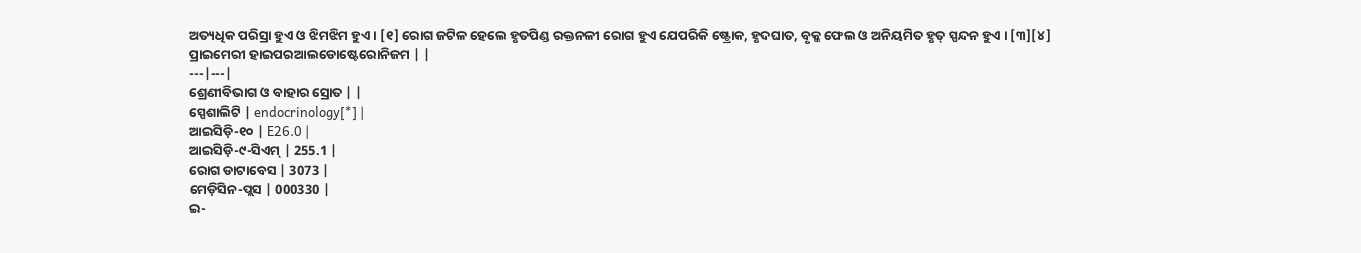ଅତ୍ୟଧିକ ପରିସ୍ରା ହୁଏ ଓ ଝିମଝିମ ହୁଏ । [୧] ରୋଗ ଜଟିଳ ହେଲେ ହୃତପିଣ୍ଡ ରକ୍ତନଳୀ ରୋଗ ହୁଏ ଯେପରିକି ଷ୍ଟ୍ରୋକ, ହୃଦଘାତ, ବୃକ୍କ ଫେଲ ଓ ଅନିୟମିତ ହୃତ୍ ସ୍ପନ୍ଦନ ହୁଏ । [୩][୪]
ପ୍ରାଇମେରୀ ହାଇପରଆଲଡୋଷ୍ଟେରୋନିଜମ | |
---|---|
ଶ୍ରେଣୀବିଭାଗ ଓ ବାହାର ସ୍ରୋତ | |
ସ୍ପେଶାଲିଟି | endocrinology[*] |
ଆଇସିଡ଼ି-୧୦ | E26.0 |
ଆଇସିଡ଼ି-୯-ସିଏମ୍ | 255.1 |
ରୋଗ ଡାଟାବେସ | 3073 |
ମେଡ଼ିସିନ-ପ୍ଲସ | 000330 |
ଇ-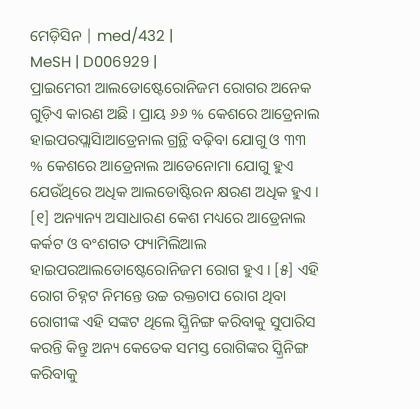ମେଡ଼ିସିନ | med/432 |
MeSH | D006929 |
ପ୍ରାଇମେରୀ ଆଲଡୋଷ୍ଟେରୋନିଜମ ରୋଗର ଅନେକ ଗୁଡ଼ିଏ କାରଣ ଅଛି । ପ୍ରାୟ ୬୬ % କେଶରେ ଆଡ୍ରେନାଲ ହାଇପରପ୍ଲାସିାଆଡ୍ରେନାଲ ଗ୍ରନ୍ଥି ବଢ଼ିବା ଯୋଗୁ ଓ ୩୩ % କେଶରେ ଆଡ୍ରେନାଲ ଆଡେନୋମା ଯୋଗୁ ହୁଏ ଯେଉଁଥିରେ ଅଧିକ ଆଲଡୋଷ୍ଟିରନ କ୍ଷରଣ ଅଧିକ ହୁଏ । [୧] ଅନ୍ୟାନ୍ୟ ଅସାଧାରଣ କେଶ ମଧ୍ୟରେ ଆଡ୍ରେନାଲ କର୍କଟ ଓ ବଂଶଗତ ଫ୍ୟାମିଲିଆଲ ହାଇପରଆଲଡୋଷ୍ଟେରୋନିଜମ ରୋଗ ହୁଏ । [୫] ଏହି ରୋଗ ଚିହ୍ନଟ ନିମନ୍ତେ ଉଚ୍ଚ ରକ୍ତଚାପ ରୋଗ ଥିବା ରୋଗୀଙ୍କ ଏହି ସଙ୍କଟ ଥିଲେ ସ୍କ୍ରିନିଙ୍ଗ କରିବାକୁ ସୁପାରିସ କରନ୍ତି କିନ୍ତୁ ଅନ୍ୟ କେତେକ ସମସ୍ତ ରୋଗିଙ୍କର ସ୍କ୍ରିନିଙ୍ଗ କରିବାକୁ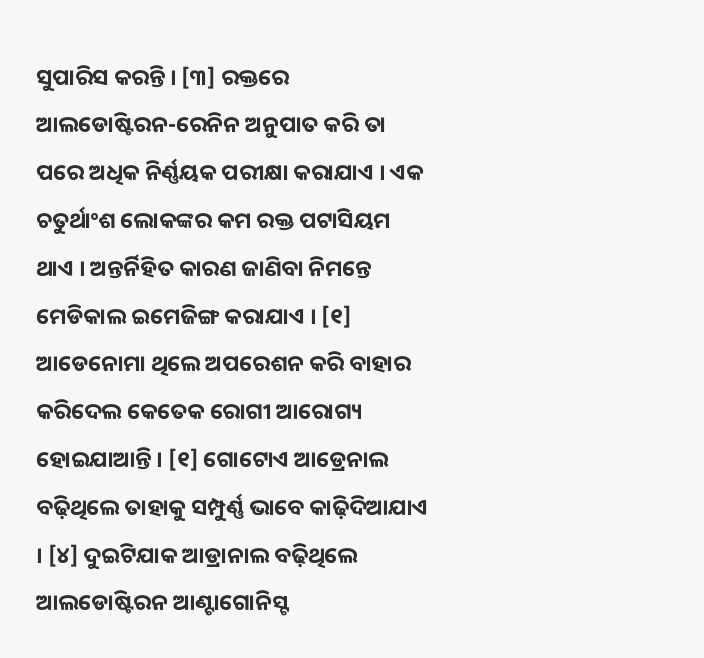ସୁପାରିସ କରନ୍ତି । [୩] ରକ୍ତରେ ଆଲଡୋଷ୍ଟିରନ-ରେନିନ ଅନୁପାତ କରି ତା ପରେ ଅଧିକ ନିର୍ଣ୍ଣୟକ ପରୀକ୍ଷା କରାଯାଏ । ଏକ ଚତୁର୍ଥାଂଶ ଲୋକଙ୍କର କମ ରକ୍ତ ପଟାସିୟମ ଥାଏ । ଅନ୍ତର୍ନିହିତ କାରଣ ଜାଣିବା ନିମନ୍ତେ ମେଡିକାଲ ଇମେଜିଙ୍ଗ କରାଯାଏ । [୧]
ଆଡେନୋମା ଥିଲେ ଅପରେଶନ କରି ବାହାର କରିଦେଲ କେତେକ ରୋଗୀ ଆରୋଗ୍ୟ ହୋଇଯାଆନ୍ତି । [୧] ଗୋଟୋଏ ଆଡ୍ରେନାଲ ବଢ଼ିଥିଲେ ତାହାକୁ ସମ୍ପୁର୍ଣ୍ଣ ଭାବେ କାଢ଼ିଦିଆଯାଏ । [୪] ଦୁଇଟିଯାକ ଆଡ୍ରାନାଲ ବଢ଼ିଥିଲେ ଆଲଡୋଷ୍ଟିରନ ଆଣ୍ଟାଗୋନିସ୍ଟ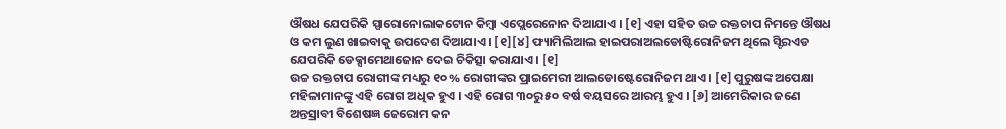ଔଷଧ ଯେପରିକି ସ୍ପାରୋନୋଲାକଟୋନ କିମ୍ବା ଏପ୍ଲେରେନୋନ ଦିଆଯାଏ । [୧] ଏହା ସହିତ ଉଚ୍ଚ ରକ୍ତଚାପ ନିମନ୍ତେ ଔଷଧ ଓ କମ ଲୁଣ ଖାଇବାକୁ ଉପଦେଶ ଦିଆଯାଏ । [୧][୪] ଫ୍ୟାମିଲିଆଲ ହାଇପରାଅଲଡୋଷ୍ଟିରୋନିଜମ ଥିଲେ ସ୍ଟିରଏଡ ଯେପରିକି ଡେକ୍ସାମେଥାଜୋନ ଦେଇ ଚିକିତ୍ସା କରାଯାଏ । [୧]
ଉଚ୍ଚ ରକ୍ତଚାପ ରୋଗୀଙ୍କ ମଧ୍ୟରୁ ୧୦ % ରୋଗୀଙ୍କର ପ୍ରାଇମେରୀ ଆଲଡୋଷ୍ଟେରୋନିଜମ ଥାଏ । [୧] ପୁରୁଷଙ୍କ ଅପେକ୍ଷା ମହିଳାମାନଙ୍କୁ ଏହି ରୋଗ ଅଧିକ ହୁଏ । ଏହି ରୋଗ ୩୦ରୁ ୫୦ ବର୍ଷ ବୟସରେ ଆରମ୍ଭ ହୁଏ । [୬] ଆମେରିକାର ଜଣେ ଅନ୍ତସ୍ରାବୀ ବିଶେଷଜ୍ଞ ଜେରୋମ କନ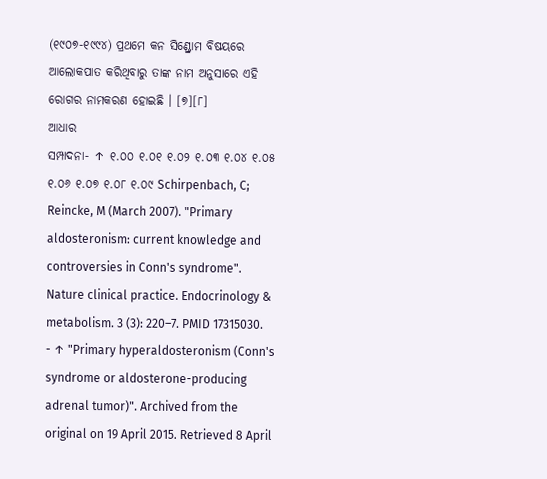(୧୯୦୭-୧୯୯୪) ପ୍ରଥମେ କନ ସିଣ୍ଡ୍ରୋମ ବିଷୟରେ ଆଲୋକପାତ କରିଥିବାରୁ ତାଙ୍କ ନାମ ଅନୁସାରେ ଏହି ରୋଗର ନାମକରଣ ହୋଇଛି । [୭][୮]
ଆଧାର
ସମ୍ପାଦନା- ↑ ୧.୦୦ ୧.୦୧ ୧.୦୨ ୧.୦୩ ୧.୦୪ ୧.୦୫ ୧.୦୬ ୧.୦୭ ୧.୦୮ ୧.୦୯ Schirpenbach, C; Reincke, M (March 2007). "Primary aldosteronism: current knowledge and controversies in Conn's syndrome". Nature clinical practice. Endocrinology & metabolism. 3 (3): 220–7. PMID 17315030.
- ↑ "Primary hyperaldosteronism (Conn's syndrome or aldosterone-producing adrenal tumor)". Archived from the original on 19 April 2015. Retrieved 8 April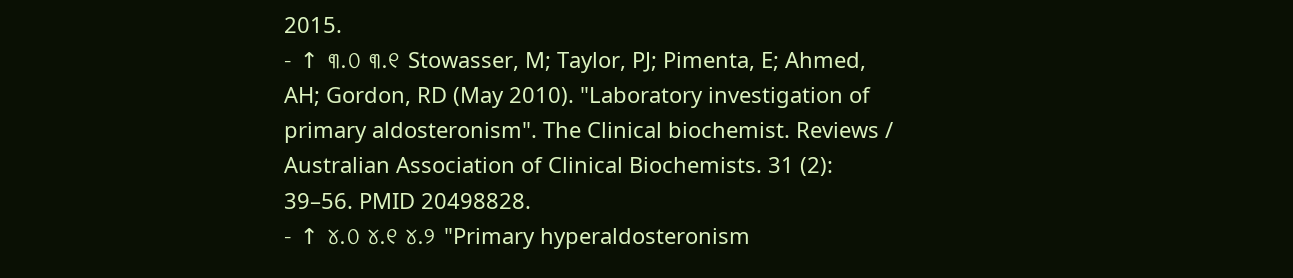2015.
- ↑ ୩.୦ ୩.୧ Stowasser, M; Taylor, PJ; Pimenta, E; Ahmed, AH; Gordon, RD (May 2010). "Laboratory investigation of primary aldosteronism". The Clinical biochemist. Reviews / Australian Association of Clinical Biochemists. 31 (2): 39–56. PMID 20498828.
- ↑ ୪.୦ ୪.୧ ୪.୨ "Primary hyperaldosteronism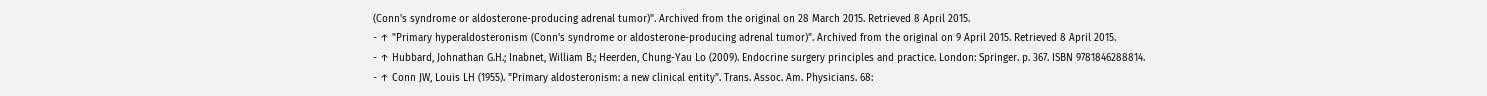(Conn's syndrome or aldosterone-producing adrenal tumor)". Archived from the original on 28 March 2015. Retrieved 8 April 2015.
- ↑ "Primary hyperaldosteronism (Conn's syndrome or aldosterone-producing adrenal tumor)". Archived from the original on 9 April 2015. Retrieved 8 April 2015.
- ↑ Hubbard, Johnathan G.H.; Inabnet, William B.; Heerden, Chung-Yau Lo (2009). Endocrine surgery principles and practice. London: Springer. p. 367. ISBN 9781846288814.
- ↑ Conn JW, Louis LH (1955). "Primary aldosteronism: a new clinical entity". Trans. Assoc. Am. Physicians. 68: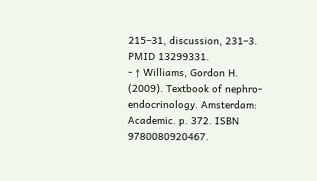215–31, discussion, 231–3. PMID 13299331.
- ↑ Williams, Gordon H. (2009). Textbook of nephro-endocrinology. Amsterdam: Academic. p. 372. ISBN 9780080920467.